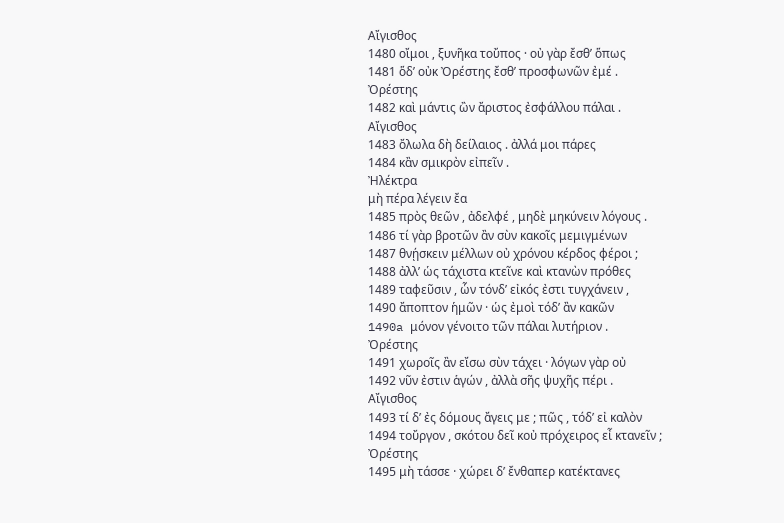Αἴγισθος
1480 οἴμοι , ξυνῆκα τοὔπος · οὐ γὰρ ἔσθ’ ὅπως
1481 ὅδ’ οὐκ Ὀρέστης ἔσθ’ προσφωνῶν ἐμέ .
Ὀρέστης
1482 καὶ μάντις ὢν ἄριστος ἐσφάλλου πάλαι .
Αἴγισθος
1483 ὄλωλα δὴ δείλαιος . ἀλλά μοι πάρες
1484 κἂν σμικρὸν εἰπεῖν .
Ἠλέκτρα
μὴ πέρα λέγειν ἔα
1485 πρὸς θεῶν , ἀδελφέ , μηδὲ μηκύνειν λόγους .
1486 τί γὰρ βροτῶν ἂν σὺν κακοῖς μεμιγμένων
1487 θνῄσκειν μέλλων οὐ χρόνου κέρδος φέροι ;
1488 ἀλλ’ ὡς τάχιστα κτεῖνε καὶ κτανὼν πρόθες
1489 ταφεῦσιν , ὧν τόνδ’ εἰκός ἐστι τυγχάνειν ,
1490 ἄποπτον ἡμῶν · ὡς ἐμοὶ τόδ’ ἂν κακῶν
1490a μόνον γένοιτο τῶν πάλαι λυτήριον .
Ὀρέστης
1491 χωροῖς ἂν εἴσω σὺν τάχει · λόγων γὰρ οὐ
1492 νῦν ἐστιν ἁγών , ἀλλὰ σῆς ψυχῆς πέρι .
Αἴγισθος
1493 τί δ’ ἐς δόμους ἄγεις με ; πῶς , τόδ’ εἰ καλὸν
1494 τοὔργον , σκότου δεῖ κοὐ πρόχειρος εἶ κτανεῖν ;
Ὀρέστης
1495 μὴ τάσσε · χώρει δ’ ἔνθαπερ κατέκτανες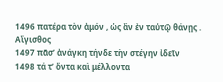1496 πατέρα τὸν ἀμόν , ὡς ἂν ἐν ταὐτῷ θάνῃς .
Αἴγισθος
1497 πᾶσ’ ἀνάγκη τήνδε τὴν στέγην ἰδεῖν
1498 τά τ’ ὄντα καὶ μέλλοντα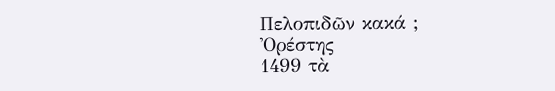Πελοπιδῶν κακά ;
Ὀρέστης
1499 τὰ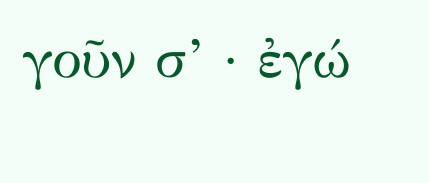γοῦν σ’ · ἐγώ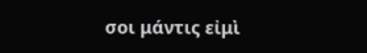σοι μάντις εἰμὶ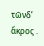τῶνδ’ ἄκρος .